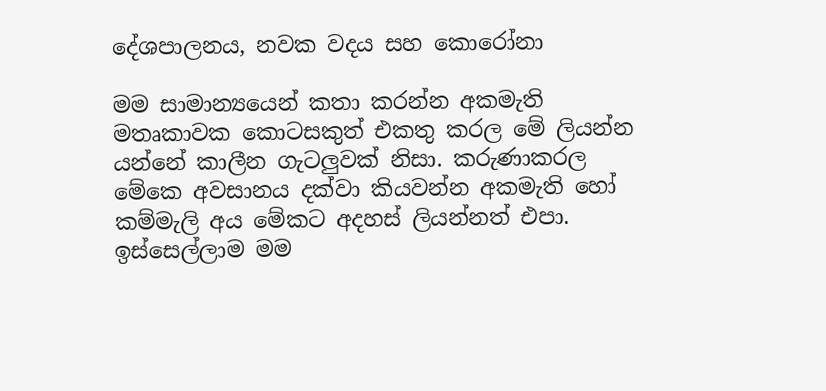දේශපාලනය, නවක වදය සහ කොරෝනා

මම සාමාන්‍යයෙන් කතා කරන්න අකමැති මතෘකාවක කොටසකුත් එකතු කරල මේ ලියන්න යන්නේ කාලීන ගැටලුවක් නිසා. කරුණාකරල මේකෙ අවසානය දක්වා කියවන්න අකමැති හෝ කම්මැලි අය මේකට අදහස් ලියන්නත් එපා.
ඉස්සෙල්ලාම මම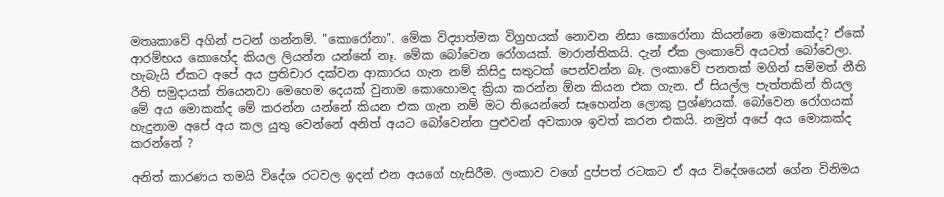මතෘකාවේ අගින් පටන් ගන්නම්. "කොරෝනා". මේක විද්‍යාත්මක විග්‍රහයක් නොවන නිසා කොරෝනා කියන්නෙ මොකක්ද? ඒකේ ආරම්භය කොහේද කියල ලියන්න යන්නේ නෑ. මේක බෝවෙන රෝගයක්. මාරාන්තිකයි. දැන් ඒක ලංකාවේ අයටත් බෝවෙලා. හැබැයි ඒකට අපේ අය ප්‍රතිචාර දක්වන ආකාරය ගැන නම් කිසිදු සතුටක් පෙන්වන්න බෑ. ලංකාවේ පනතක් මගින් සම්මත් නීති රීති සමුදායක් තියෙනවා මෙහෙම දෙයක් වුනාම කොහොමද ක්‍රියා කරන්න ඕන කියන එක ගැන. ඒ සියල්ල පැත්තකින් තියල මේ අය මොකක්ද මේ කරන්න යන්නේ කියන එක ගැන නම් මට තියෙන්නේ සෑහෙන්න ලොකු ප්‍රශ්ණයක්. බෝවෙන රෝගයක් හැදුනාම අපේ අය කල යුතු වෙන්නේ අනිත් අයට බෝවෙන්න පුළුවන් අවකාශ ඉවත් කරන එකයි. නමුත් අපේ අය මොකක්ද කරන්නේ ?

අනිත් කාරණය තමයි විදේශ රටවල ඉදන් එන අයගේ හැසිරීම. ලංකාව වගේ දුප්පත් රටකට ඒ අය විදේශයෙන් ගේන විනිමය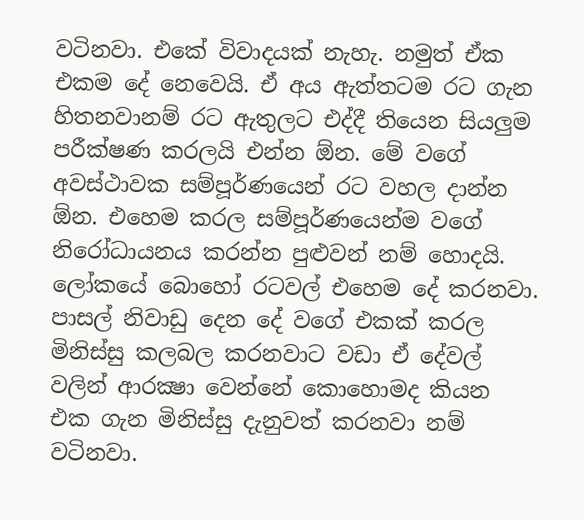වටිනවා. එකේ විවාදයක් නැහැ. නමුත් ඒක එකම දේ නෙවෙයි. ඒ අය ඇත්තටම රට ගැන හිතනවානම් රට ඇතුලට එද්දී තියෙන සියලුම පරීක්ෂණ කරලයි එන්න ඕන. මේ වගේ අවස්ථාවක සම්පූර්ණයෙන් රට වහල දාන්න ඕන. එහෙම කරල සම්පූර්ණයෙන්ම වගේ නිරෝධායනය කරන්න පුළුවන් නම් හොදයි. ලෝකයේ බොහෝ රටවල් එහෙම දේ කරනවා. පාසල් නිවාඩු දෙන දේ වගේ එකක් කරල මිනිස්සු කලබල කරනවාට වඩා ඒ දේවල් වලින් ආරක්‍ෂා වෙන්නේ කොහොමද කියන එක ගැන මිනිස්සු දැනුවත් කරනවා නම් වටිනවා.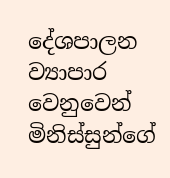දේශපාලන ව්‍යාපාර වෙනුවෙන් මිනිස්සුන්ගේ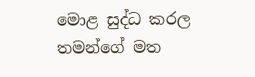මොළ සුද්ධ කරල තමන්ගේ මත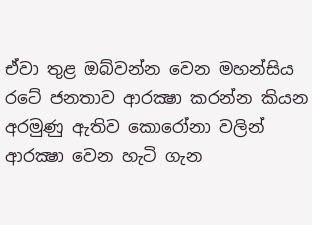ඒවා තුළ ඔබ්වන්න වෙන මහන්සිය රටේ ජනතාව ආරක්‍ෂා කරන්න කියන අරමුණු ඇතිව කොරෝනා වලින් ආරක්‍ෂා වෙන හැටි ගැන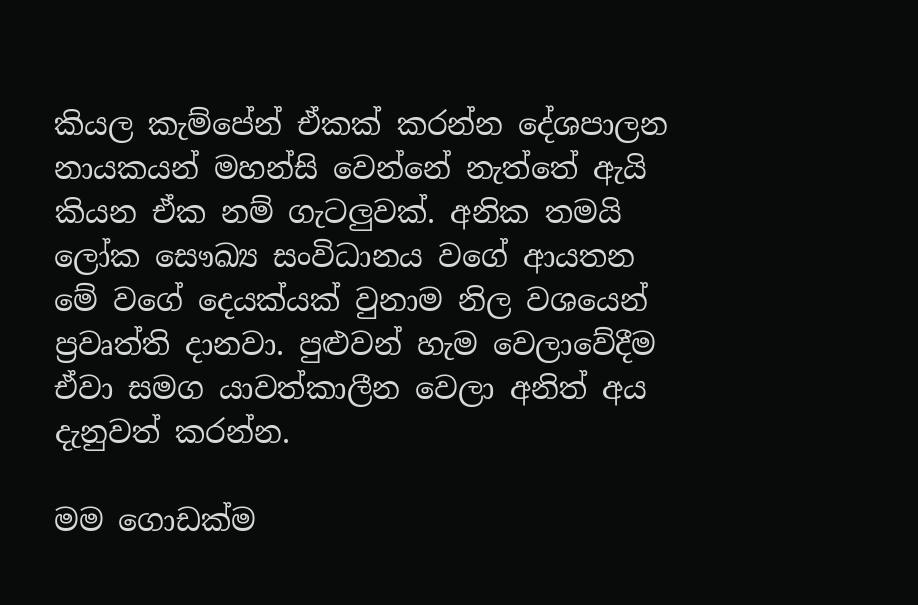කියල කැම්පේන් ඒකක් කරන්න දේශපාලන නායකයන් මහන්සි වෙන්නේ නැත්තේ ඇයි කියන ඒක නම් ගැටලුවක්. අනික තමයි ලෝක සෞඛ්‍ය සංවිධානය වගේ ආයතන මේ වගේ දෙයක්යක් වුනාම නිල වශයෙන් ප්‍රවෘත්ති දානවා. පුළුවන් හැම වෙලාවේදීම ඒවා සමග යාවත්කාලීන වෙලා අනිත් අය දැනුවත් කරන්න.

මම ගොඩක්ම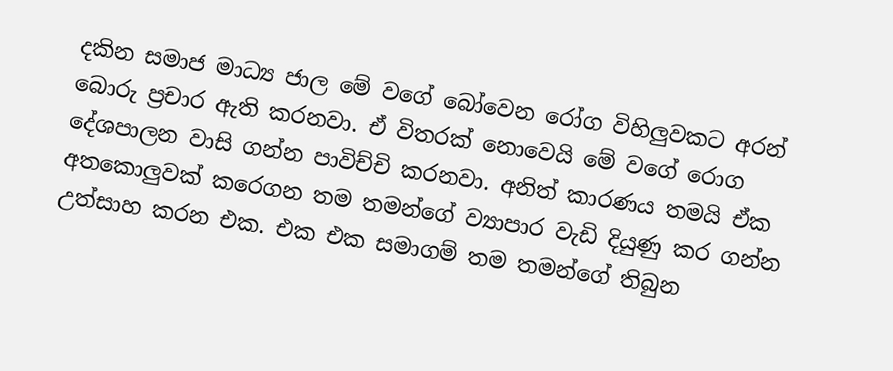දකින සමාජ මාධ්‍ය ජාල මේ වගේ බෝවෙන රෝග විහිලුවකට අරන් බොරු ප්‍රචාර ඇති කරනවා. ඒ විතරක් නොවෙයි මේ වගේ රොග දේශපාලන වාසි ගන්න පාවිච්චි කරනවා. අනිත් කාරණය තමයි ඒක අතකොලුවක් කරෙගන තම තමන්ගේ ව්‍යාපාර වැඩි දියුණු කර ගන්න උත්සාහ කරන එක. එක එක සමාගම් තම තමන්ගේ තිබුන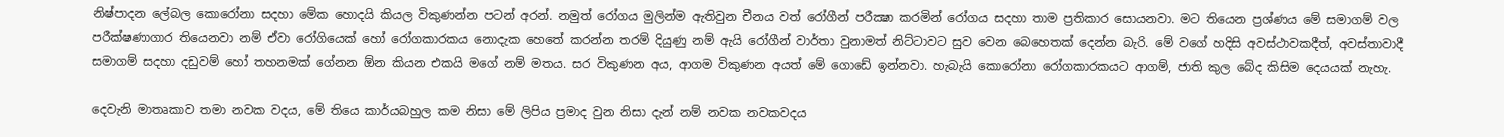නිෂ්පාදන ලේබල කොරෝනා සදහා මේක හොදයි කියල විකුණන්න පටන් අරන්. නමුත් රෝගය මුලින්ම ඇතිවුන චීනය වත් රෝගීන් පරීක්‍ෂා කරමින් රෝගය සදහා තාම ප්‍රතිකාර සොයනවා. මට තියෙන ප්‍රශ්ණය මේ සමාගම් වල පරීක්ෂණාගාර තියෙනවා නම් ඒවා රෝගියෙක් හෝ රෝගකාරකය නොදැක හෙතේ කරන්න තරම් දියුණු නම් ඇයි රෝගීන් වාර්තා වුනාමත් නිට්ටාවට සුව වෙන බෙහෙතක් දෙන්න බැරි. මේ වගේ හදිසි අවස්ථාවකදීත්, අවස්තාවාදී සමාගම් සදහා දඩුවම් හෝ තහනමක් ගේනන ඕන කියන එකයි මගේ නම් මතය. සර විකුණන අය, ආගම විකුණන අයත් මේ ගොඩේ ඉන්නවා. හැබැයි කොරෝනා රෝගකාරකයට ආගම්, ජාති කුල බේද කිසිම දෙයයක් නැහැ.

දෙවැනි මාතෘකාව තමා නවක වදය, මේ තියෙ කාර්යබහුල කම නිසා මේ ලිපිය ප්‍රමාද වුන නිසා දැන් නම් නවක නවකවදය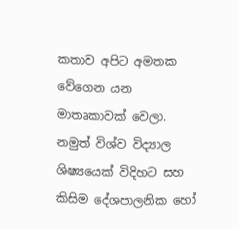කතාව අපිට අමතක වේගෙන යන මාතෘකාවක් වෙලා. නමුත් විශ්ව විද්‍යාල ශිෂ්‍යයෙක් විදිහට සහ කිසිම දේශපාලනික හෝ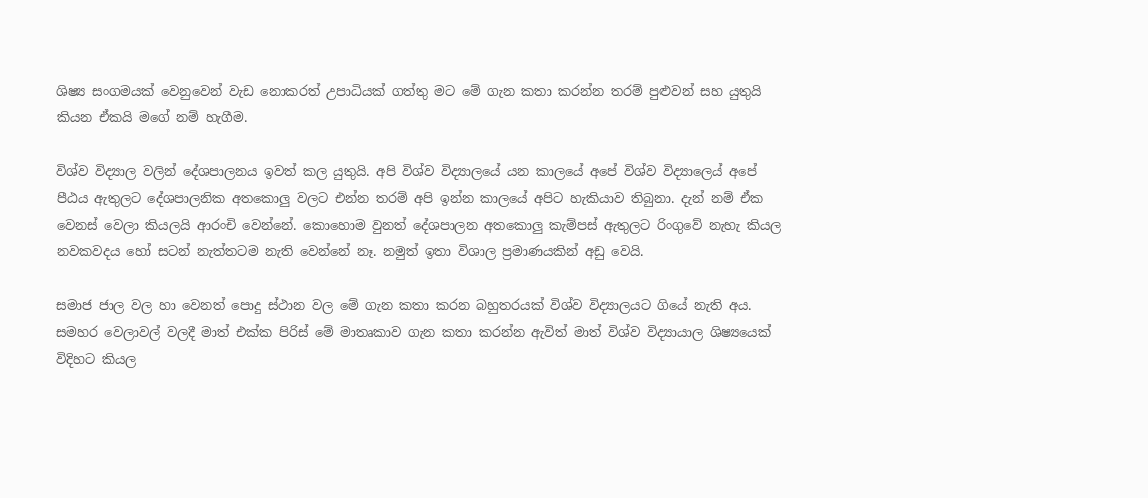ශිෂ්‍ය සංගමයක් වෙනුවෙන් වැඩ නොකරත් උපාධියක් ගත්තු මට මේ ගැන කතා කරන්න තරම් පුළුවන් සහ යුතුයි කියන ඒකයි මගේ නම් හැගීම.

විශ්ව විද්‍යාල වලින් දේශපාලනය ඉවත් කල යුතුයි. අපි විශ්ව විද්‍යාලයේ යන කාලයේ අපේ විශ්ව විද්‍යාලෙය් අපේ පීඨය ඇතුලට දේශපාලනික අතකොලු වලට එන්න තරම් අපි ඉන්න කාලයේ අපිට හැකියාව තිබුනා. දැන් නම් ඒක වෙනස් වෙලා කියලයි ආරංචි වෙන්නේ. කොහොම වුනත් දේශපාලන අතකොලු කැම්පස් ඇතුලට රිංගුවේ නැහැ කියල නවකවදය හෝ සටන් නැත්තටම නැති වෙන්නේ නෑ. නමුත් ඉතා විශාල ප්‍රමාණයකින් අඩු වෙයි.

සමාජ ජාල වල හා වෙනත් පොදු ස්ථාන වල මේ ගැන කතා කරන බහුතරයක් විශ්ව විද්‍යාලයට ගියේ නැති අය. සමහර වෙලාවල් වලදී මාත් එක්ක පිරිස් මේ මාතෘකාව ගැන කතා කරන්න ඇවිත් මාත් විශ්ව විද්‍යායාල ශිෂ්‍යයෙක් විදිහට කියල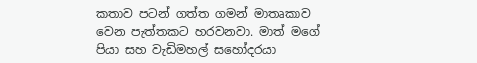කතාව පටන් ගත්ත ගමන් මාතෘකාව වෙන පැත්තකට හරවනවා. මාත් මගේ පියා සහ වැඩිමහල් සහෝදරයා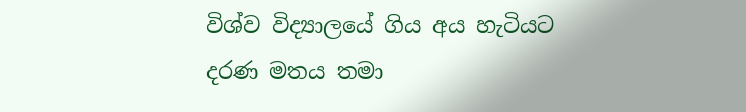විශ්ව විද්‍යාලයේ ගිය අය හැටියට දරණ මතය තමා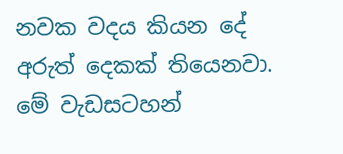නවක වදය කියන දේ අරුත් දෙකක් තියෙනවා. මේ වැඩසටහන්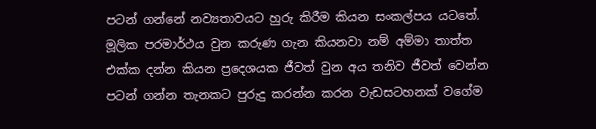පටන් ගන්නේ නව්‍යතාවයට හුරු කිරීම කියන සංකල්පය යටතේ. මූලික පරමාර්ථය වුන කරුණ ගැන කියනවා නම් අම්මා තාත්ත එක්ක දන්න කියන ප්‍රදෙශයක ජීවත් වුන අය තනිව ජීවත් වෙන්න පටන් ගන්න තැනකට පුරුදු කරන්න කරන වැඩසටහනක් වගේම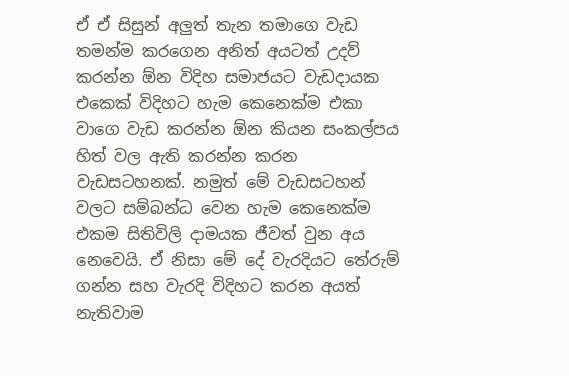ඒ ඒ සිසුන් අලුත් තැන තමාගෙ වැඩ තමන්ම කරගෙන අනිත් අයටත් උදව් කරන්න ඕන විදිහ සමාජයට වැඩදායක එකෙක් විදිහට හැම කෙනෙක්ම එකා වාගෙ වැඩ කරන්න ඕන කියන සංකල්පය හිත් වල ඇති කරන්න කරන වැඩසටහනක්. නමුත් මේ වැඩසටහන් වලට සම්බන්ධ වෙන හැම කෙනෙක්ම එකම සිතිවිලි දාමයක ජීවත් වුන අය නෙවෙයි. ඒ නිසා මේ දේ වැරදියට තේරුම් ගන්න සහ වැරදි විදිහට කරන අයත් නැතිවාම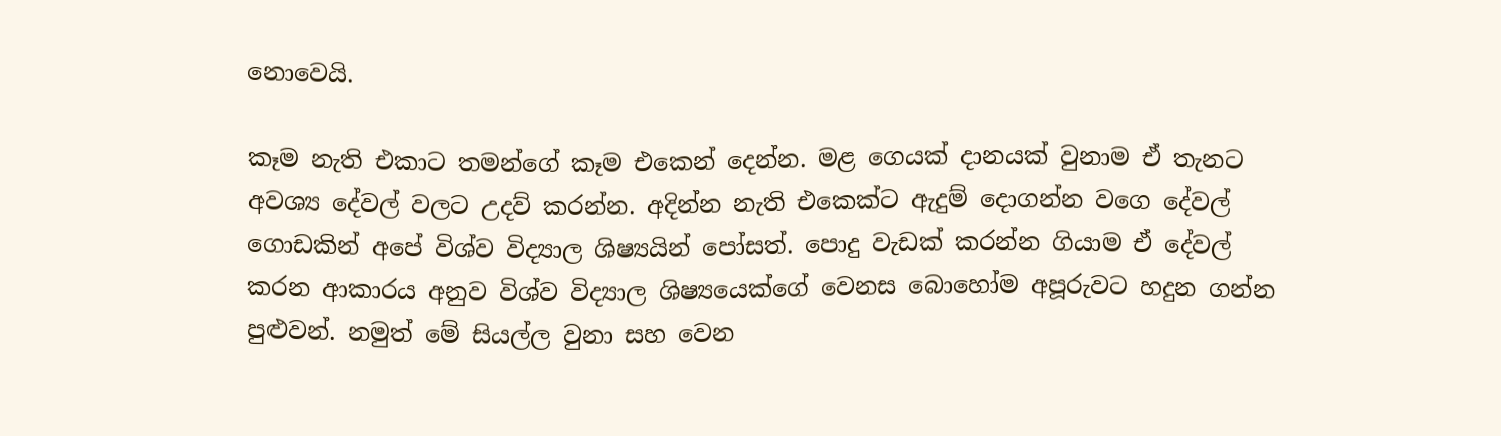නොවෙයි.

කෑම නැති එකාට තමන්ගේ කෑම එකෙන් දෙන්න. මළ ගෙයක් දානයක් වුනාම ඒ තැනට අවශ්‍ය දේවල් වලට උදව් කරන්න. අදින්න නැති එකෙක්ට ඇදුම් දොගන්න වගෙ දේවල් ගොඩකින් අපේ විශ්ව විද්‍යාල ශිෂ්‍යයින් පෝසත්. පොදු වැඩක් කරන්න ගියාම ඒ දේවල් කරන ආකාරය අනුව විශ්ව විද්‍යාල ශිෂ්‍යයෙක්ගේ වෙනස බොහෝම අපූරුවට හදුන ගන්න පුළුවන්. නමුත් මේ සියල්ල වුනා සහ වෙන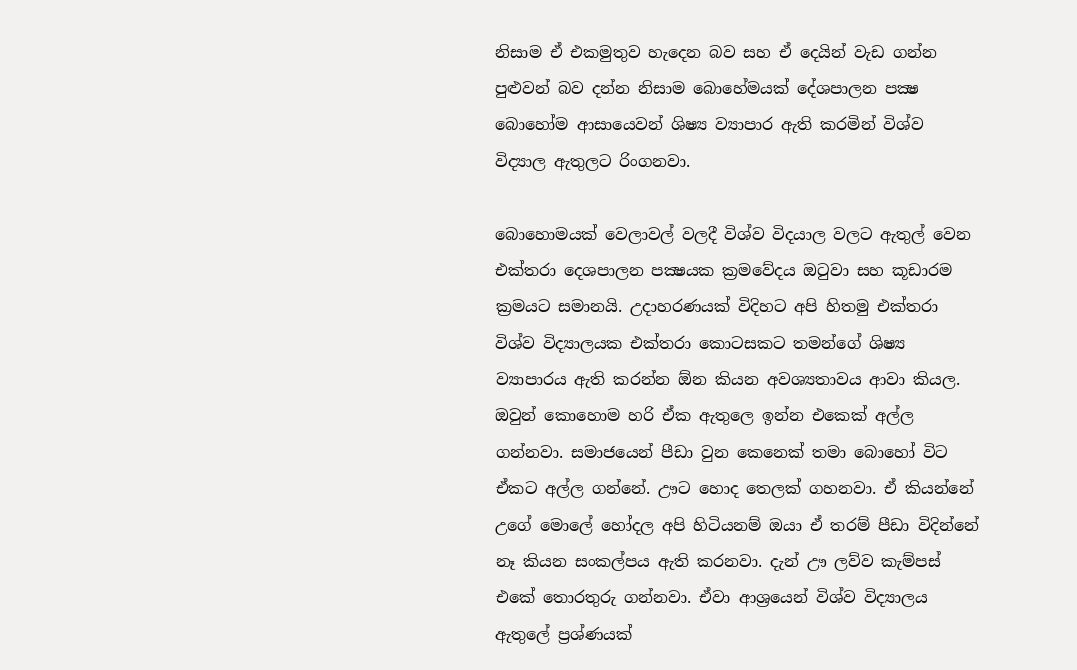නිසාම ඒ එකමුතුව හැදෙන බව සහ ඒ දෙයින් වැඩ ගන්න පුළුවන් බව දන්න නිසාම බොහේමයක් දේශපාලන පක්‍ෂ බොහෝම ආසායෙවන් ශිෂ්‍ය ව්‍යාපාර ඇති කරමින් විශ්ව විද්‍යාල ඇතුලට රිංගනවා.

බොහොමයක් වෙලාවල් වලදී විශ්ව විදයාල වලට ඇතුල් වෙන එක්තරා දෙශපාලන පක්‍ෂයක ක්‍රමවේදය ඔටුවා සහ කූඩාරම ක්‍රමයට සමානයි. උදාහරණයක් විදිහට අපි හිතමු එක්තරා විශ්ව විද්‍යාලයක එක්තරා කොටසකට තමන්ගේ ශිෂ්‍ය ව්‍යාපාරය ඇති කරන්න ඕන කියන අවශ්‍යතාවය ආවා කියල. ඔවුන් කොහොම හරි ඒක ඇතුලෙ ඉන්න එකෙක් අල්ල ගන්නවා. සමාජයෙන් පීඩා වුන කෙනෙක් තමා බොහෝ විට ඒකට අල්ල ගන්නේ. ඌට හොද තෙලක් ගහනවා. ඒ කියන්නේ උගේ මොලේ හෝදල අපි හිටියනම් ඔයා ඒ තරම් පීඩා විදින්නේ නෑ කියන සංකල්පය ඇති කරනවා. දැන් ඌ ලව්ව කැම්පස් එකේ තොරතුරු ගන්නවා. ඒවා ආශ්‍රයෙන් විශ්ව විද්‍යාලය ඇතුලේ ප්‍රශ්ණයක්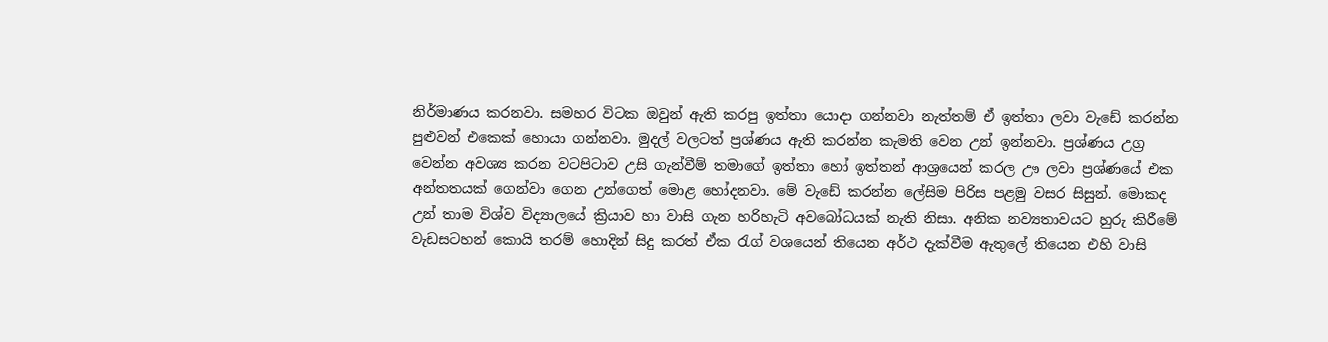නිර්මාණය කරනවා. සමහර විටක ඔවුන් ඇති කරපු ඉත්තා යොදා ගන්නවා නැත්තම් ඒ ඉත්තා ලවා වැඩේ කරන්න පුළුවන් එකෙක් හොයා ගන්නවා. මුදල් වලටත් ප්‍රශ්ණය ඇති කරන්න කැමති වෙන උන් ඉන්නවා. ප්‍රශ්ණය උග්‍ර වෙන්න අවශ්‍ය කරන වටපිටාව උසි ගැන්වීම් තමාගේ ඉත්තා හෝ ඉත්තන් ආශ්‍රයෙන් කරල ඌ ලවා ප්‍රශ්ණයේ එක අන්තතයක් ගෙන්වා ගෙන උන්ගෙත් මොළ හෝදනවා. මේ වැඩේ කරන්න ලේසිම පිරිස පළමු වසර සිසුන්. මොකද උන් තාම විශ්ව විද්‍යාලයේ ක්‍රියාව හා වාසි ගැන හරිහැටි අවබෝධයක් නැති නිසා. අනික නව්‍යතාවයට හුරු කිරීමේ වැඩසටහන් කොයි තරම් හොදින් සිදු කරත් ඒක රැග් වශයෙන් තියෙන අර්ථ දැක්වීම ඇතුලේ තියෙන එහි වාසි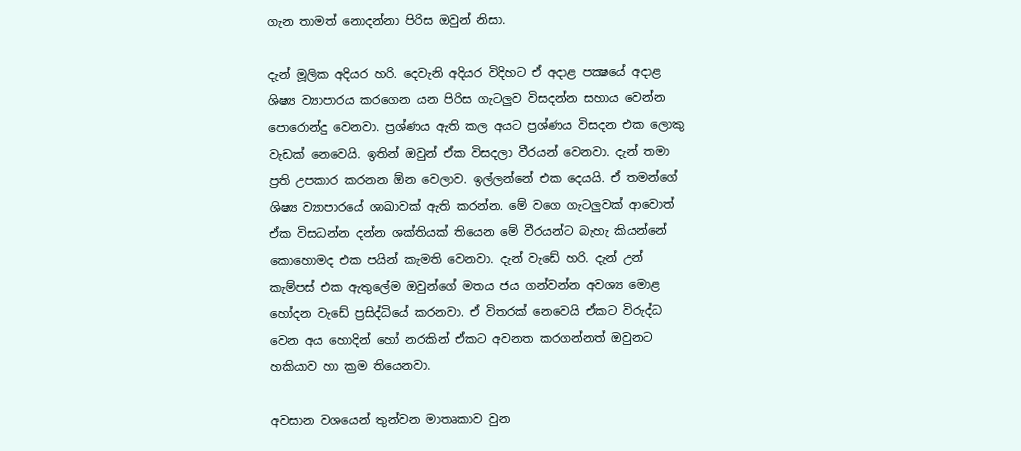ගැන තාමත් නොදන්නා පිරිස ඔවුන් නිසා.

දැන් මූලික අදියර හරි. දෙවැනි අදියර විදිහට ඒ අදාළ පක්‍ෂයේ අදාළ ශිෂ්‍ය ව්‍යාපාරය කරගෙන යන පිරිස ගැටලුව විසදන්න සහාය වෙන්න පොරොන්දු වෙනවා. ප්‍රශ්ණය ඇති කල අයට ප්‍රශ්ණය විසදන එක ලොකු වැඩක් නෙවෙයි. ඉතින් ඔවුන් ඒක විසදලා වීරයන් වෙනවා. දැන් තමා ප්‍රති උපකාර කරනන ඕන වෙලාව. ඉල්ලන්නේ එක දෙයයි. ඒ තමන්ගේ ශිෂ්‍ය ව්‍යාපාරයේ ශාඛාවක් ඇති කරන්න. මේ වගෙ ගැටලුවක් ආවොත් ඒක විසධන්න දන්න ශක්තියක් තියෙන මේ වීරයන්ට බැහැ කියන්නේ කොහොමද එක පයින් කැමති වෙනවා. දැන් වැඩේ හරි. දැන් උන් කැම්පස් එක ඇතුලේම ඔවුන්ගේ මතය ජය ගන්වන්න අවශ්‍ය මොළ හෝදන වැඩේ ප්‍රසිද්ධියේ කරනවා. ඒ විතරක් නෙවෙයි ඒකට විරුද්ධ වෙන අය හොදින් හෝ නරකින් ඒකට අවනත කරගන්නත් ඔවුනට හකියාව හා ක්‍රම තියෙනවා.

අවසාන වශයෙන් තුන්වන මාතෘකාව වුන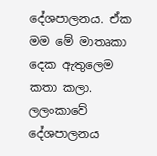දේශපාලනය. ඒක මම මේ මාතෘකා දෙක ඇතුලෙම කතා කලා. ලලංකාවේ දේශපාලනය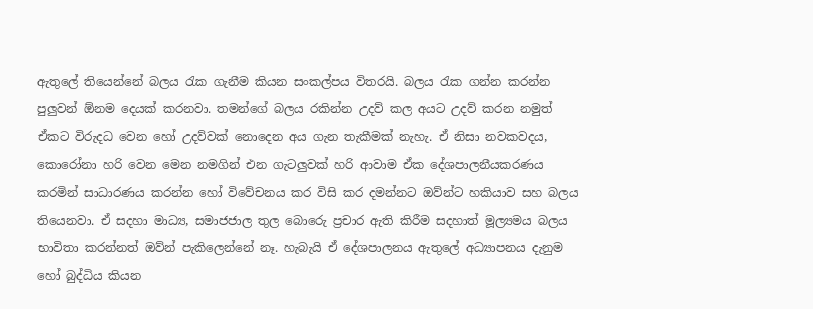ඇතුලේ තියෙන්නේ බලය රැක ගැනීම කියන සංකල්පය විතරයි. බලය රැක ගන්න කරන්න පුලුවන් ඕනම දෙයක් කරනවා. තමන්ගේ බලය රකින්න උදව් කල අයට උදව් කරන නමුත් ඒකට විරුදධ වෙන හෝ උදව්වක් නොදෙන අය ගැන තැකීමක් නැහැ. ඒ නිසා නවකවදය, කොරෝනා හරි වෙන මෙන නමගින් එන ගැටලුවක් හරි ආවාම ඒක දේශපාලනීයකරණය කරමින් සාධාරණය කරන්න හෝ විවේචනය කර විසි කර දමන්නට ඔව්න්ට හකියාව සහ බලය තියෙනවා. ඒ සදහා මාධ්‍ය, සමාජජාල තුල බොරෙු ප්‍රචාර ඇති කිරීම සදහාත් මූල්‍යමය බලය භාවිතා කරන්නත් ඔව්න් පැකිලෙන්නේ නෑ. හැබැයි ඒ දේශපාලනය ඇතුලේ අධ්‍යාපනය දැනුම හෝ බුද්ධිය කියන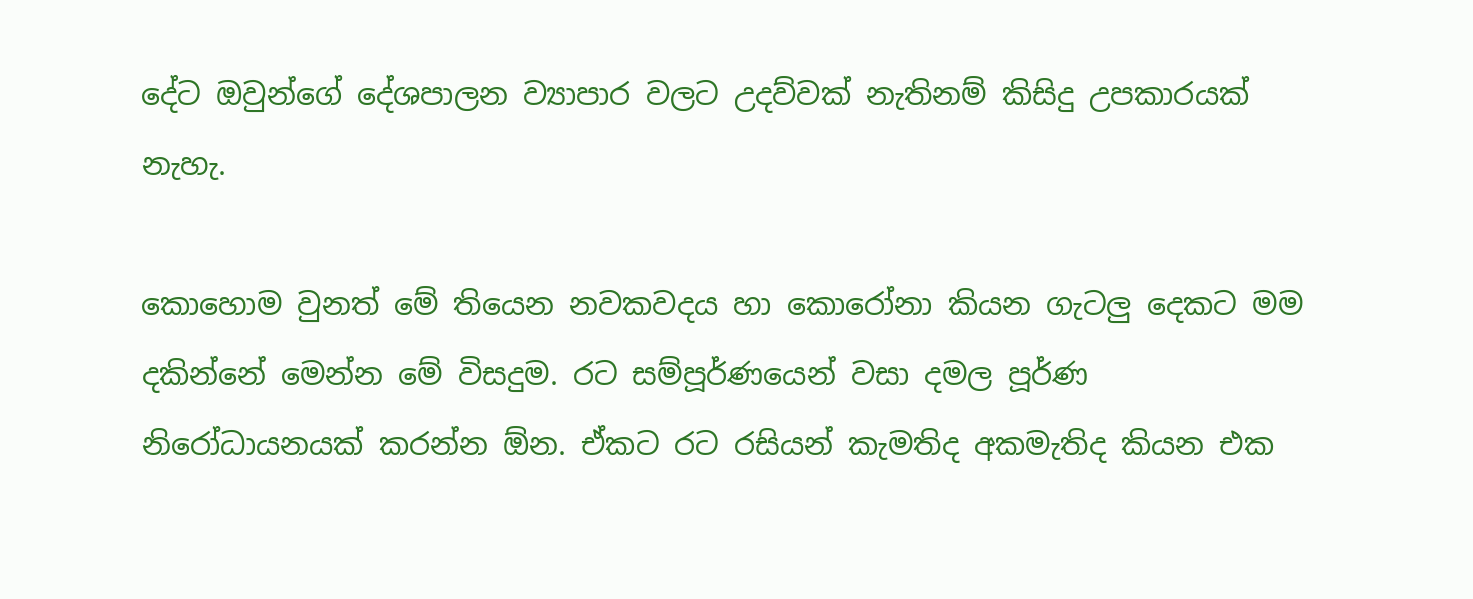දේට ඔවුන්ගේ දේශපාලන ව්‍යාපාර වලට උදව්වක් නැතිනම් කිසිදු උපකාරයක් නැහැ.

කොහොම වුනත් මේ තියෙන නවකවදය හා කොරෝනා කියන ගැටලු දෙකට මම දකින්නේ මෙන්න මේ විසදුම. රට සම්පූර්ණයෙන් වසා දමල පූර්ණ නිරෝධායනයක් කරන්න ඕන. ඒකට රට රසියන් කැමතිද අකමැතිද කියන එක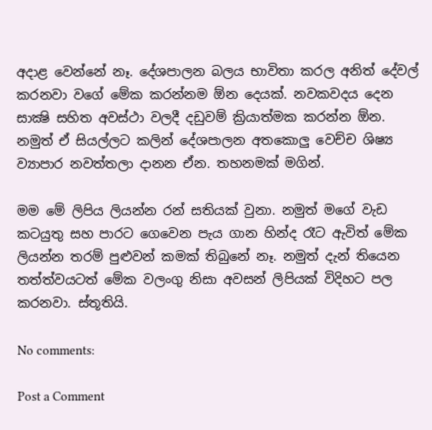අදාළ වෙන්නේ නෑ. දේශපාලන බලය භාවිතා කරල අනිත් දේවල් කරනවා වගේ මේක කරන්නම ඕන දෙයක්. නවකවදය දෙන සාක්‍ෂි සහිත අවස්ථා වලදී දඩුවම් ක්‍රියාත්මක කරන්න ඕන. නමුත් ඒ සියල්ලට කලින් දේශපාලන අතකොලු වෙච්ච ශිෂ්‍ය ව්‍යාපාර නවත්තලා දානන ඒන. තහනමක් මගින්.

මම මේ ලිපිය ලියන්න රන් සතියක් වුනා. නමුත් මගේ වැඩ කටයුතු සහ පාරට ගෙවෙන පැය ගාන හින්ද රෑට ඇවිත් මේක ලියන්න තරම් පුළුවන් කමක් තිබුනේ නෑ. නමුත් දැන් තියෙන තත්ත්වයටත් මේක වලංගු නිසා අවසන් ලිපියක් විදිහට පල කරනවා. ස්තූතියි.

No comments:

Post a Comment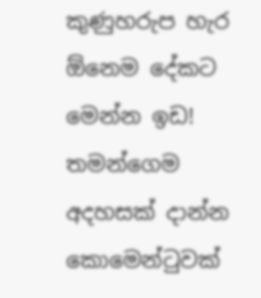කුණුහරුප හැර ඕනෙම දේකට මෙන්න ඉඩ!
තමන්ගෙම අදහසක් දාන්න කොමෙන්ටුවක්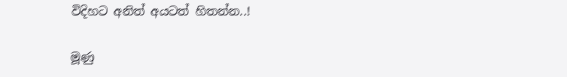විදිහට අනිත් අයටත් හිතන්න..!

මූණු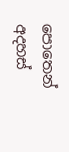පොතෙන් අදහස්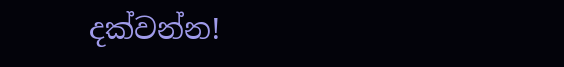දක්වන්න!